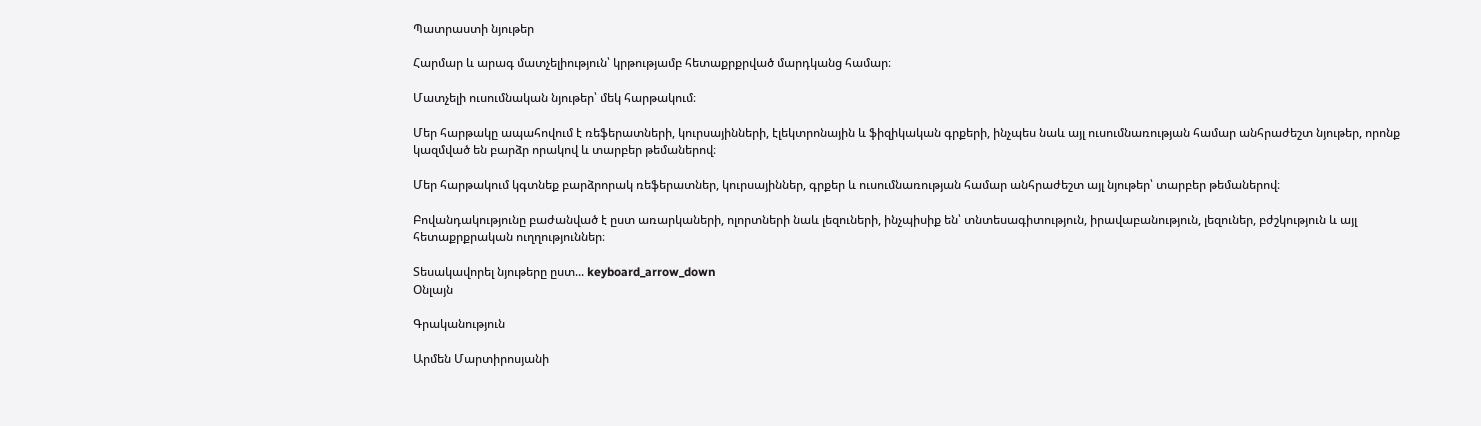Պատրաստի նյութեր

Հարմար և արագ մատչելիություն՝ կրթությամբ հետաքրքրված մարդկանց համար։

Մատչելի ուսումնական նյութեր՝ մեկ հարթակում։

Մեր հարթակը ապահովում է ռեֆերատների, կուրսայինների, էլեկտրոնային և ֆիզիկական գրքերի, ինչպես նաև այլ ուսումնառության համար անհրաժեշտ նյութեր, որոնք կազմված են բարձր որակով և տարբեր թեմաներով։

Մեր հարթակում կգտնեք բարձրորակ ռեֆերատներ, կուրսայիններ, գրքեր և ուսումնառության համար անհրաժեշտ այլ նյութեր՝ տարբեր թեմաներով։

Բովանդակությունը բաժանված է ըստ առարկաների, ոլորտների նաև լեզուների, ինչպիսիք են՝ տնտեսագիտություն, իրավաբանություն, լեզուներ, բժշկություն և այլ հետաքրքրական ուղղություններ։

Տեսակավորել նյութերը ըստ... keyboard_arrow_down
Օնլայն

Գրականություն

Արմեն Մարտիրոսյանի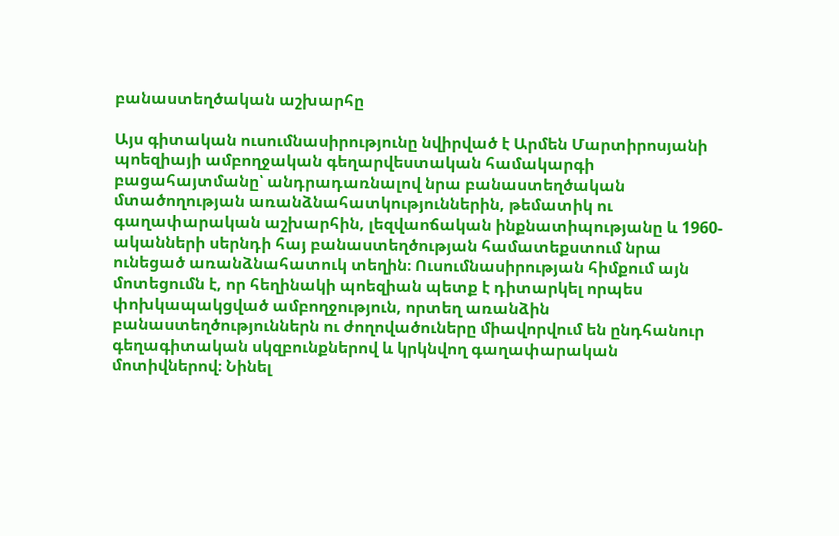բանաստեղծական աշխարհը

Այս գիտական ուսումնասիրությունը նվիրված է Արմեն Մարտիրոսյանի պոեզիայի ամբողջական գեղարվեստական համակարգի բացահայտմանը՝ անդրադառնալով նրա բանաստեղծական մտածողության առանձնահատկություններին, թեմատիկ ու գաղափարական աշխարհին, լեզվաոճական ինքնատիպությանը և 1960-ականների սերնդի հայ բանաստեղծության համատեքստում նրա ունեցած առանձնահատուկ տեղին։ Ուսումնասիրության հիմքում այն մոտեցումն է, որ հեղինակի պոեզիան պետք է դիտարկել որպես փոխկապակցված ամբողջություն, որտեղ առանձին բանաստեղծություններն ու ժողովածուները միավորվում են ընդհանուր գեղագիտական սկզբունքներով և կրկնվող գաղափարական մոտիվներով։ Նինել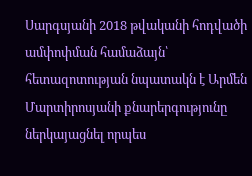Սարգսյանի 2018 թվականի հոդվածի ամփոփման համաձայն՝ հետազոտության նպատակն է Արմեն Մարտիրոսյանի քնարերգությունը ներկայացնել որպես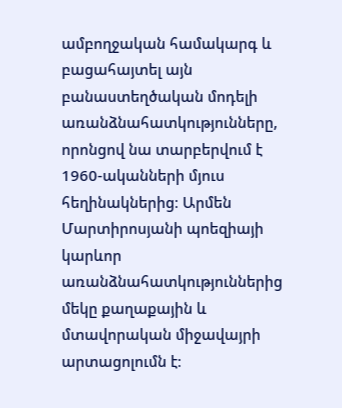ամբողջական համակարգ և բացահայտել այն բանաստեղծական մոդելի առանձնահատկությունները, որոնցով նա տարբերվում է 1960-ականների մյուս հեղինակներից։ Արմեն Մարտիրոսյանի պոեզիայի կարևոր առանձնահատկություններից մեկը քաղաքային և մտավորական միջավայրի արտացոլումն է։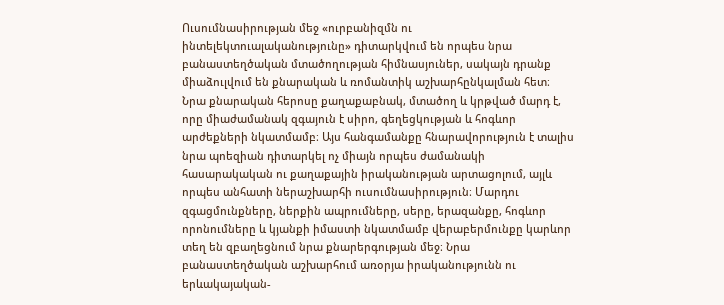Ուսումնասիրության մեջ «ուրբանիզմն ու ինտելեկտուալականությունը» դիտարկվում են որպես նրա բանաստեղծական մտածողության հիմնասյուներ, սակայն դրանք միաձուլվում են քնարական և ռոմանտիկ աշխարհընկալման հետ։ Նրա քնարական հերոսը քաղաքաբնակ, մտածող և կրթված մարդ է, որը միաժամանակ զգայուն է սիրո, գեղեցկության և հոգևոր արժեքների նկատմամբ։ Այս հանգամանքը հնարավորություն է տալիս նրա պոեզիան դիտարկել ոչ միայն որպես ժամանակի հասարակական ու քաղաքային իրականության արտացոլում, այլև որպես անհատի ներաշխարհի ուսումնասիրություն։ Մարդու զգացմունքները, ներքին ապրումները, սերը, երազանքը, հոգևոր որոնումները և կյանքի իմաստի նկատմամբ վերաբերմունքը կարևոր տեղ են զբաղեցնում նրա քնարերգության մեջ։ Նրա բանաստեղծական աշխարհում առօրյա իրականությունն ու երևակայական-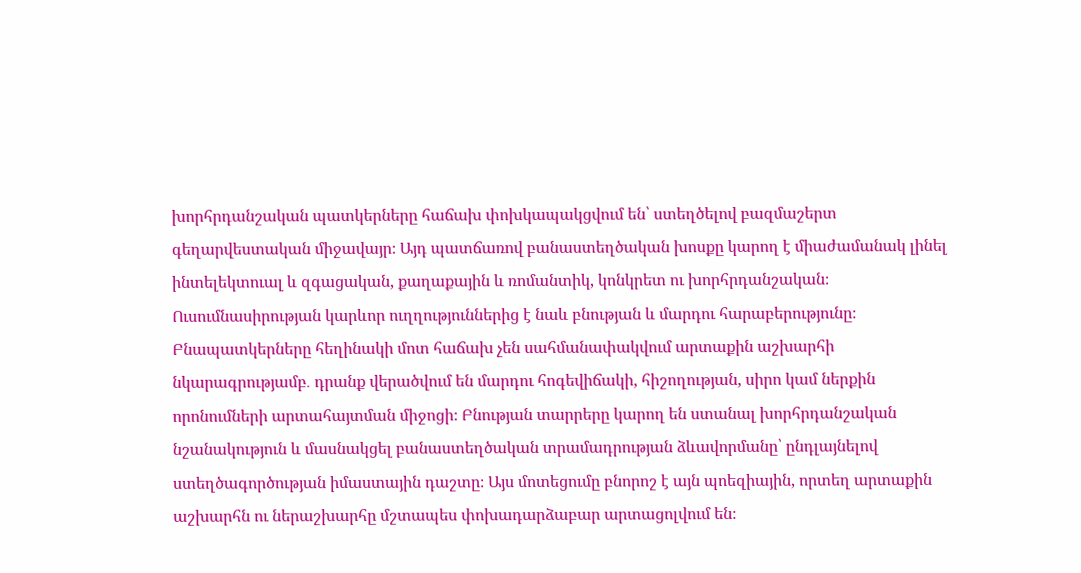խորհրդանշական պատկերները հաճախ փոխկապակցվում են՝ ստեղծելով բազմաշերտ գեղարվեստական միջավայր։ Այդ պատճառով բանաստեղծական խոսքը կարող է միաժամանակ լինել ինտելեկտուալ և զգացական, քաղաքային և ռոմանտիկ, կոնկրետ ու խորհրդանշական։ Ուսումնասիրության կարևոր ուղղություններից է նաև բնության և մարդու հարաբերությունը։ Բնապատկերները հեղինակի մոտ հաճախ չեն սահմանափակվում արտաքին աշխարհի նկարագրությամբ․ դրանք վերածվում են մարդու հոգեվիճակի, հիշողության, սիրո կամ ներքին որոնումների արտահայտման միջոցի։ Բնության տարրերը կարող են ստանալ խորհրդանշական նշանակություն և մասնակցել բանաստեղծական տրամադրության ձևավորմանը՝ ընդլայնելով ստեղծագործության իմաստային դաշտը։ Այս մոտեցումը բնորոշ է այն պոեզիային, որտեղ արտաքին աշխարհն ու ներաշխարհը մշտապես փոխադարձաբար արտացոլվում են։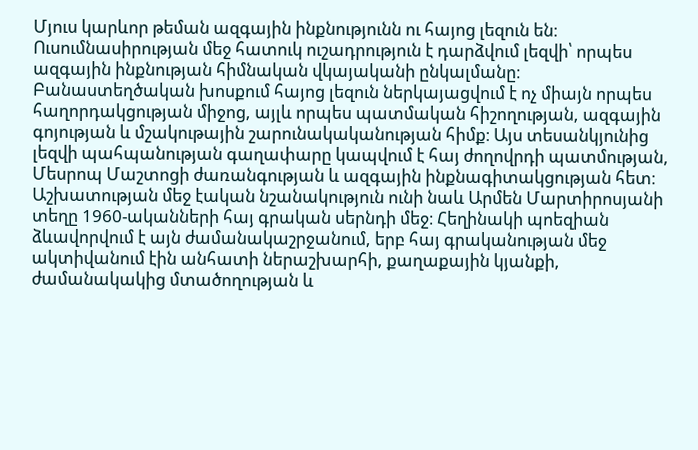Մյուս կարևոր թեման ազգային ինքնությունն ու հայոց լեզուն են։ Ուսումնասիրության մեջ հատուկ ուշադրություն է դարձվում լեզվի՝ որպես ազգային ինքնության հիմնական վկայականի ընկալմանը։ Բանաստեղծական խոսքում հայոց լեզուն ներկայացվում է ոչ միայն որպես հաղորդակցության միջոց, այլև որպես պատմական հիշողության, ազգային գոյության և մշակութային շարունակականության հիմք։ Այս տեսանկյունից լեզվի պահպանության գաղափարը կապվում է հայ ժողովրդի պատմության, Մեսրոպ Մաշտոցի ժառանգության և ազգային ինքնագիտակցության հետ։ Աշխատության մեջ էական նշանակություն ունի նաև Արմեն Մարտիրոսյանի տեղը 1960-ականների հայ գրական սերնդի մեջ։ Հեղինակի պոեզիան ձևավորվում է այն ժամանակաշրջանում, երբ հայ գրականության մեջ ակտիվանում էին անհատի ներաշխարհի, քաղաքային կյանքի, ժամանակակից մտածողության և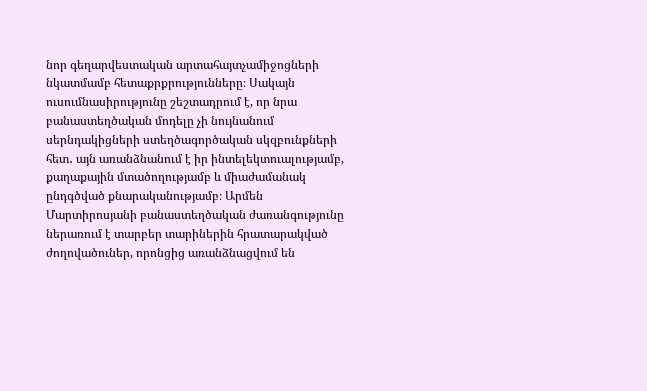նոր գեղարվեստական արտահայտչամիջոցների նկատմամբ հետաքրքրությունները։ Սակայն ուսումնասիրությունը շեշտադրում է, որ նրա բանաստեղծական մոդելը չի նույնանում սերնդակիցների ստեղծագործական սկզբունքների հետ․ այն առանձնանում է իր ինտելեկտուալությամբ, քաղաքային մտածողությամբ և միաժամանակ ընդգծված քնարականությամբ։ Արմեն Մարտիրոսյանի բանաստեղծական ժառանգությունը ներառում է տարբեր տարիներին հրատարակված ժողովածուներ, որոնցից առանձնացվում են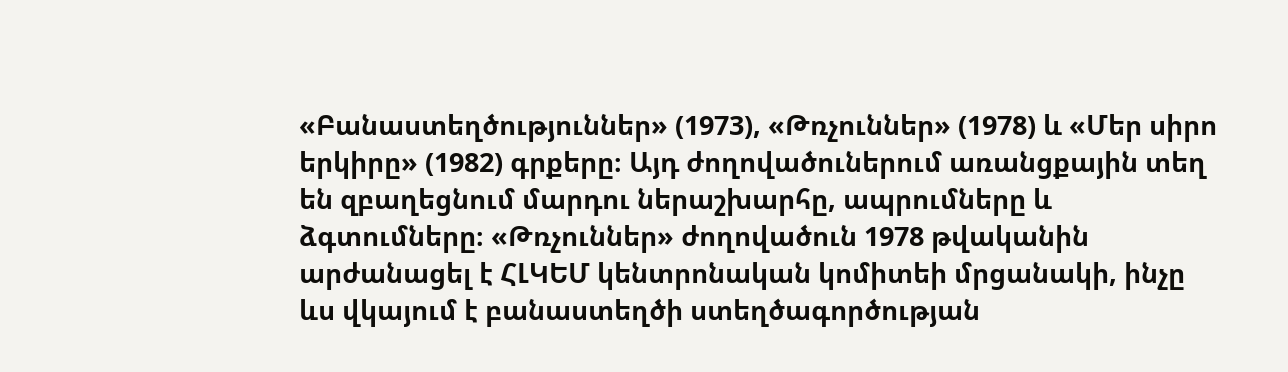«Բանաստեղծություններ» (1973), «Թռչուններ» (1978) և «Մեր սիրո երկիրը» (1982) գրքերը։ Այդ ժողովածուներում առանցքային տեղ են զբաղեցնում մարդու ներաշխարհը, ապրումները և ձգտումները։ «Թռչուններ» ժողովածուն 1978 թվականին արժանացել է ՀԼԿԵՄ կենտրոնական կոմիտեի մրցանակի, ինչը ևս վկայում է բանաստեղծի ստեղծագործության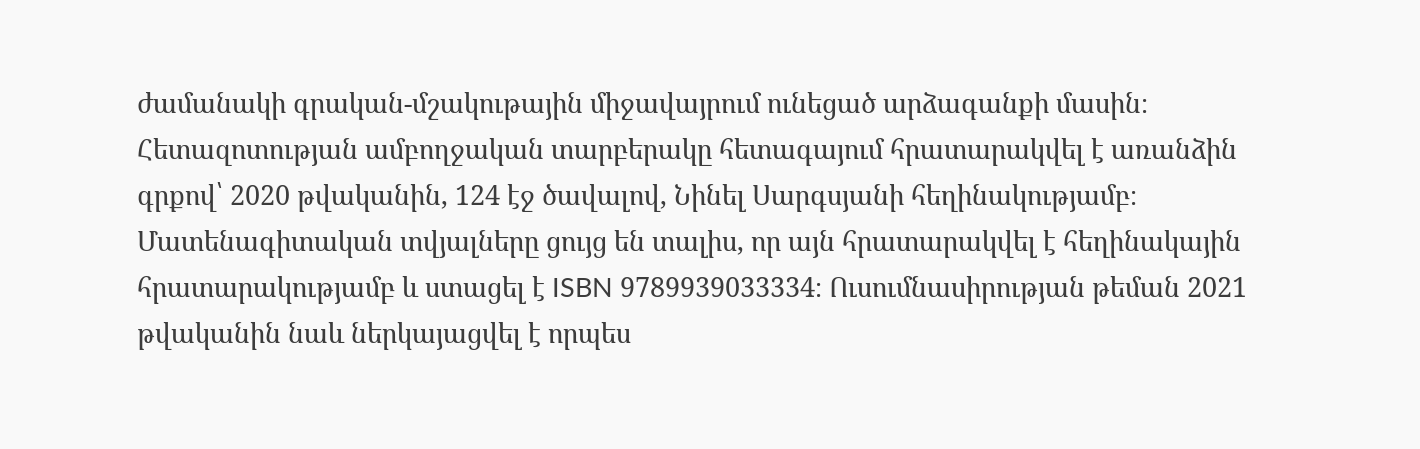ժամանակի գրական-մշակութային միջավայրում ունեցած արձագանքի մասին։ Հետազոտության ամբողջական տարբերակը հետագայում հրատարակվել է առանձին գրքով՝ 2020 թվականին, 124 էջ ծավալով, Նինել Սարգսյանի հեղինակությամբ։ Մատենագիտական տվյալները ցույց են տալիս, որ այն հրատարակվել է հեղինակային հրատարակությամբ և ստացել է ISBN 9789939033334։ Ուսումնասիրության թեման 2021 թվականին նաև ներկայացվել է որպես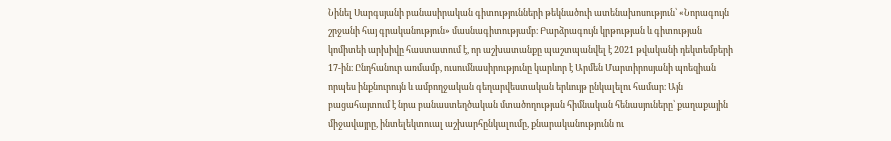Նինել Սարգսյանի բանասիրական գիտությունների թեկնածուի ատենախոսություն՝ «Նորագույն շրջանի հայ գրականություն» մասնագիտությամբ։ Բարձրագույն կրթության և գիտության կոմիտեի արխիվը հաստատում է, որ աշխատանքը պաշտպանվել է 2021 թվականի դեկտեմբերի 17-ին։ Ընդհանուր առմամբ, ուսումնասիրությունը կարևոր է Արմեն Մարտիրոսյանի պոեզիան որպես ինքնուրույն և ամբողջական գեղարվեստական երևույթ ընկալելու համար։ Այն բացահայտում է նրա բանաստեղծական մտածողության հիմնական հենասյուները՝ քաղաքային միջավայրը, ինտելեկտուալ աշխարհընկալումը, քնարականությունն ու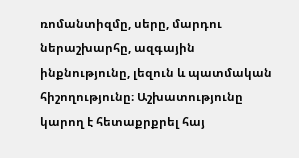ռոմանտիզմը, սերը, մարդու ներաշխարհը, ազգային ինքնությունը, լեզուն և պատմական հիշողությունը։ Աշխատությունը կարող է հետաքրքրել հայ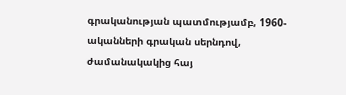գրականության պատմությամբ, 1960-ականների գրական սերնդով, ժամանակակից հայ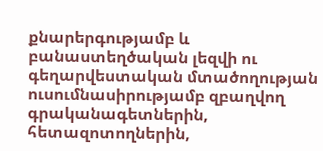քնարերգությամբ և բանաստեղծական լեզվի ու գեղարվեստական մտածողության ուսումնասիրությամբ զբաղվող գրականագետներին, հետազոտողներին,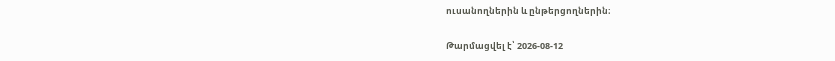ուսանողներին և ընթերցողներին։

Թարմացվել է՝ 2026-08-12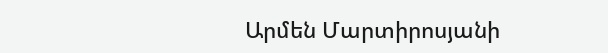Արմեն Մարտիրոսյանի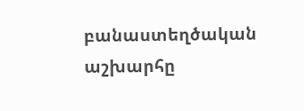բանաստեղծական աշխարհը